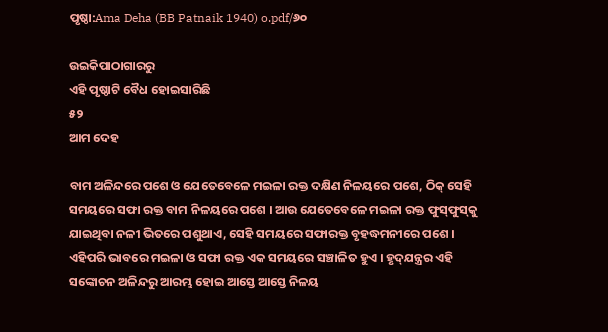ପୃଷ୍ଠା:Ama Deha (BB Patnaik 1940) o.pdf/୬୦

ଉଇକିପାଠାଗାର‌ରୁ
ଏହି ପୃଷ୍ଠାଟି ବୈଧ ହୋଇସାରିଛି
୫୨
ଆମ ଦେହ

ବାମ ଅଳିନ୍ଦରେ ପଶେ ଓ ଯେତେବେଳେ ମଇଳା ରକ୍ତ ଦକ୍ଷିଣ ନିଳୟରେ ପଶେ, ଠିକ୍ ସେହି ସମୟରେ ସଫା ରକ୍ତ ବାମ ନିଳୟରେ ପଶେ । ଆଉ ଯେତେବେଳେ ମଇଳା ରକ୍ତ ଫୁସ୍‌ଫୁସ୍‌କୁ ଯାଇଥିବା ନଳୀ ଭିତରେ ପଶୁଥାଏ, ସେହି ସମୟରେ ସଫାରକ୍ତ ବୃହଦ୍ଧମନୀରେ ପଶେ । ଏହିପରି ଭାବରେ ମଇଳା ଓ ସଫା ରକ୍ତ ଏକ ସମୟରେ ସଞ୍ଚାଳିତ ହୁଏ । ହୃଦ୍‌ଯନ୍ତ୍ରର ଏହି ସଙ୍କୋଚନ ଅଳିନ୍ଦରୁ ଆରମ୍ଭ ହୋଇ ଆସ୍ତେ ଆସ୍ତେ ନିଳୟ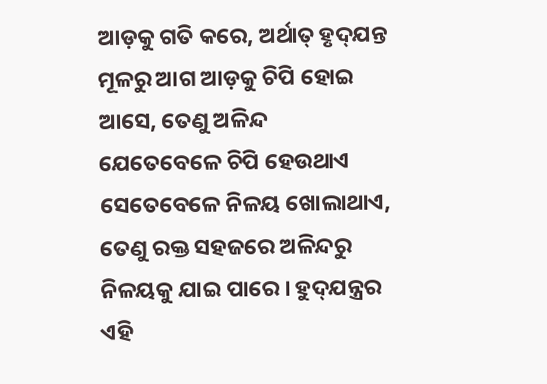ଆଡ଼କୁ ଗତି କରେ, ଅର୍ଥାତ୍ ହୃଦ୍‌ଯନ୍ତ ମୂଳରୁ ଆଗ ଆଡ଼କୁ ଚିପି ହୋଇ ଆସେ, ତେଣୁ ଅଳିନ୍ଦ ଯେତେବେଳେ ଚିପି ହେଉଥାଏ ସେତେବେଳେ ନିଳୟ ଖୋଲାଥାଏ, ତେଣୁ ରକ୍ତ ସହଜରେ ଅଳିନ୍ଦରୁ ନିଳୟକୁ ଯାଇ ପାରେ । ହୁଦ୍‌ଯନ୍ତ୍ରର ଏହି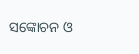ସଙ୍କୋଚନ ଓ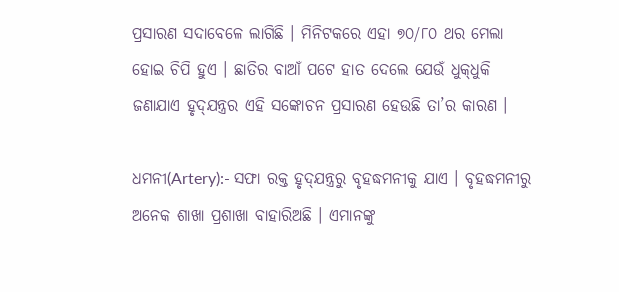ପ୍ରସାରଣ ସଦାବେଳେ ଲାଗିଛି । ମିନିଟକରେ ଏହା ୭୦/୮୦ ଥର ମେଲା ହୋଇ ଚିପି ହୁଏ । ଛାତିର ବାଆଁ ପଟେ ହାତ ଦେଲେ ଯେଉଁ ଧୁକ୍‌ଧୁକି ଜଣାଯାଏ ହୃଦ୍‌ଯନ୍ତ୍ରର ଏହି ସଙ୍କୋଚନ ପ୍ରସାରଣ ହେଉଛି ତା’ର କାରଣ ।

ଧମନୀ(Artery):- ସଫା ରକ୍ତ ହୃଦ୍‌‌ଯନ୍ତ୍ରରୁ ବୃହଦ୍ଧମନୀକୁ ଯାଏ । ବୃହଦ୍ଧମନୀରୁ ଅନେକ ଶାଖା ପ୍ରଶାଖା ବାହାରିଅଛି । ଏମାନଙ୍କୁ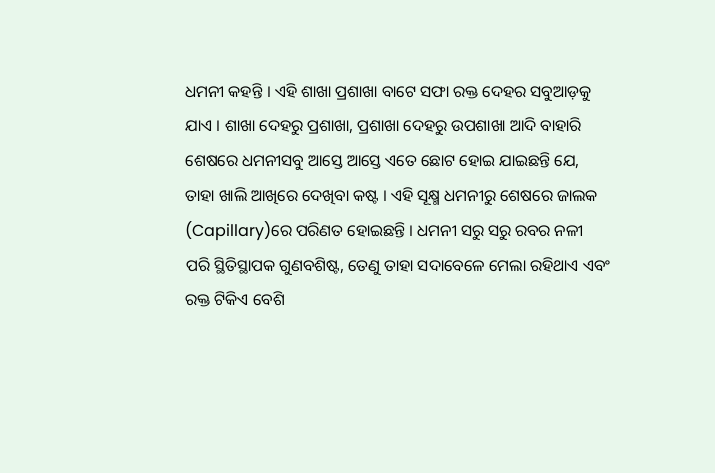ଧମନୀ କହନ୍ତି । ଏହି ଶାଖା ପ୍ରଶାଖା ବାଟେ ସଫା ରକ୍ତ ଦେହର ସବୁଆଡ଼କୁ ଯାଏ । ଶାଖା ଦେହରୁ ପ୍ରଶାଖା, ପ୍ରଶାଖା ଦେହରୁ ଉପଶାଖା ଆଦି ବାହାରି ଶେଷରେ ଧମନୀସବୁ ଆସ୍ତେ ଆସ୍ତେ ଏତେ ଛୋଟ ହୋଇ ଯାଇଛନ୍ତି ଯେ, ତାହା ଖାଲି ଆଖିରେ ଦେଖିବା କଷ୍ଟ । ଏହି ସୂକ୍ଷ୍ମ ଧମନୀରୁ ଶେଷରେ ଜାଲକ (Capillary)ରେ ପରିଣତ ହୋଇଛନ୍ତି । ଧମନୀ ସରୁ ସରୁ ରବର ନଳୀ ପରି ସ୍ଥିତିସ୍ଥାପକ ଗୁଣବଶିଷ୍ଟ, ତେଣୁ ତାହା ସଦାବେଳେ ମେଲା ରହିଥାଏ ଏବଂ ରକ୍ତ ଟିକିଏ ବେଶି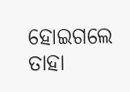ହୋଇଗଲେ ତାହା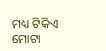ମଧ୍ୟ ଟିକିଏ ମୋଟା